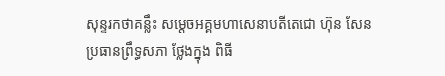សុន្ទរកថាគន្លឹះ សម្តេចអគ្គមហាសេនាបតីតេជោ ហ៊ុន សែនប្រធានព្រឹទ្ធសភា ថ្លែងក្នុង ពិធី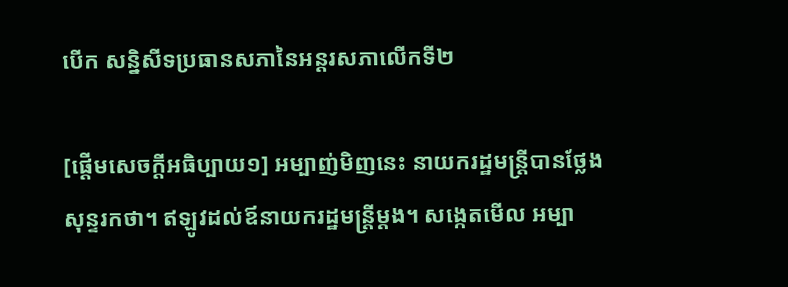បើក សន្និសីទប្រធានសភានៃអន្តរសភាលើកទី២

[ផ្ដើមសេចក្ដីអធិប្បាយ១] អម្បាញ់មិញនេះ នាយករដ្ឋមន្រ្តីបានថ្លែងសុន្ទរកថា។ ឥឡូវដល់ឪនាយករដ្ឋមន្រ្តីម្ដង។ សង្កេតមើល អម្បា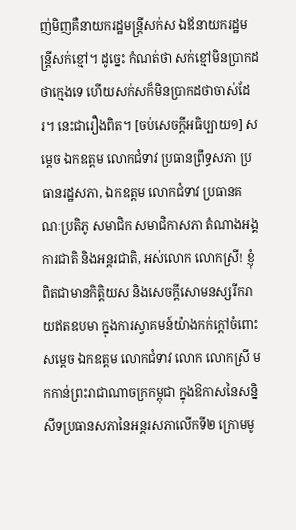ញ់មិញគឺនាយករដ្ឋមន្រ្តីសក់ស ឯឪនាយករដ្ឋមន្រ្តីសក់ខ្មៅ។ ដូច្នេះ កំណត់ថា សក់ខ្មៅមិនប្រាកដថាក្មេងទេ ហើយសក់សក៏មិនប្រាកដថាចាស់ដែរ។ នេះជារឿងពិត។ [ចប់សេចក្ដីអធិប្បាយ១] សម្តេច ឯកឧត្តម លោកជំទាវ ប្រធានព្រឹទ្ធសភា ប្រធានរដ្ឋសភា, ឯកឧត្តម លោកជំទាវ ប្រធានគណៈប្រតិភូ សមាជិក សមាជិកាសភា តំណាងអង្គការជាតិ និងអន្តរជាតិ, អស់លោក លោកស្រី! ខ្ញុំពិតជាមានកិត្តិយស និងសេចក្តីសោមនស្សរីករាយឥតឧបមា ក្នុងការស្វាគមន៍យ៉ាងកក់ក្តៅចំពោះសម្តេច ឯកឧត្តម លោកជំទាវ លោក លោកស្រី មកកាន់ព្រះរាជាណាចក្រកម្ពុជា ក្នុងឱកាសនៃសន្និសីទប្រធានសភានៃអន្តរសភាលើកទី២ ក្រោមមូ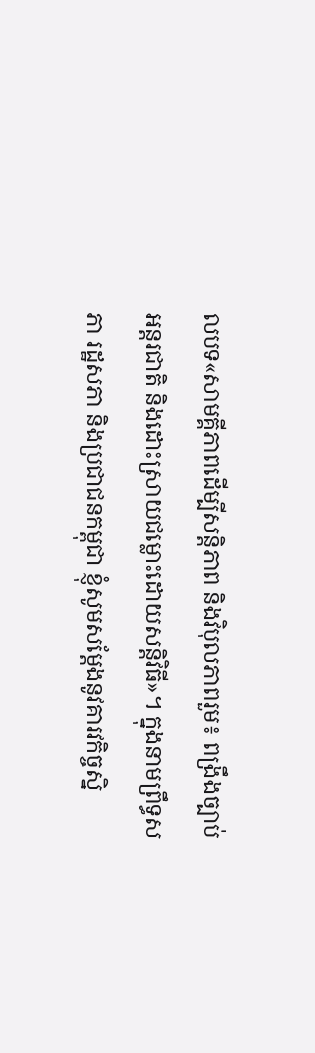លបទ«សាមគ្គីភាពដើម្បីសន្តិភាព និងវិបុលភាពរួម៖ ពង្រឹងច្បាប់អន្តរជាតិ និងដោះស្រាយជម្លោះដោយសន្តិវិធី»។ ក្នុងនាមព្រឹទ្ធសភា រដ្ឋសភា និងប្រជាជនកម្ពុជា ខ្ញុំសូមសម្តែងនូវគារវកិច្ចស្និ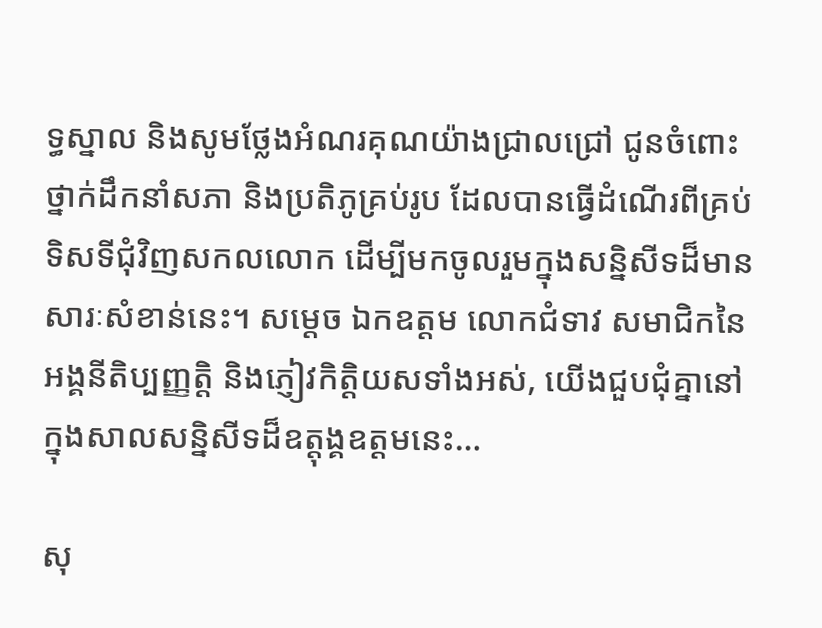ទ្ធស្នាល និងសូមថ្លែងអំណរគុណយ៉ាងជ្រាលជ្រៅ ជូនចំពោះថ្នាក់ដឹកនាំសភា និងប្រតិភូគ្រប់រូប ដែលបានធ្វើដំណើរពីគ្រប់ទិសទីជុំវិញសកលលោក ដើម្បីមកចូលរួមក្នុងសន្និសីទដ៏មានសារៈសំខាន់នេះ។ សម្តេច ឯកឧត្តម លោកជំទាវ សមាជិកនៃអង្គនីតិប្បញ្ញត្តិ និងភ្ញៀវកិត្តិយសទាំងអស់, យើងជួបជុំគ្នានៅក្នុងសាលសន្និសីទដ៏ឧត្តុង្គឧត្តមនេះ…

សុ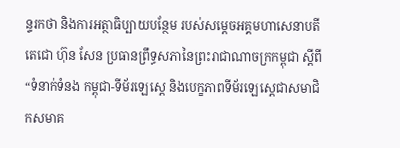ន្ទរកថា និងការអត្ថាធិប្បាយបន្ថែម របស់សម្តេចអគ្គមហាសេនាបតីតេជោ ហ៊ុន សែន ប្រធានព្រឹទ្ធសភានៃព្រះរាជាណាចក្រកម្ពុជា ស្ដីពី “ទំនាក់ទំនង កម្ពុជា-ទីម័រឡេស្តេ និងបេក្ខភាពទីម័រឡេស្តេជាសមាជិកសមាគ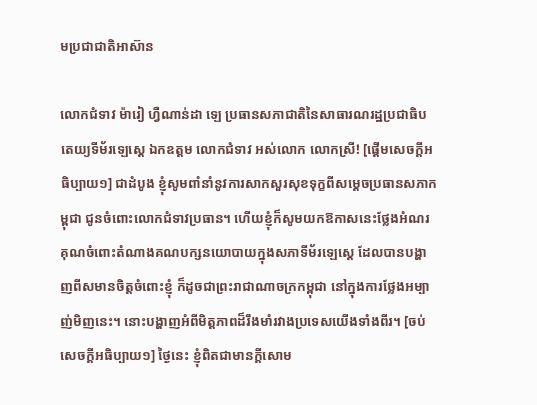មប្រជាជាតិអាស៊ាន

លោកជំទាវ ម៉ារៀ ហ្វឺណាន់ដា ឡេ ប្រធានសភាជាតិនៃសាធារណរដ្ឋប្រជាធិបតេយ្យទីម័រឡេស្តេ ឯកឧត្តម លោកជំទាវ អស់លោក លោកស្រី! [ផ្ដើមសេចក្ដីអធិប្បាយ១] ជាដំបូង ខ្ញុំសូមពាំនាំនូវការសាកសួរសុខទុក្ខពីសម្ដេចប្រធានសភាកម្ពុជា ជូនចំពោះលោកជំទាវប្រធាន។ ហើយខ្ញុំក៏សូមយកឱកាសនេះថ្លែងអំណរគុណចំពោះតំណាងគណបក្សនយោបាយក្នុងសភាទីម័រឡេស្តេ ដែលបានបង្ហាញពីសមានចិត្តចំពោះខ្ញុំ ក៏ដូចជាព្រះរាជាណាចក្រកម្ពុជា នៅក្នុងការថ្លែងអម្បាញ់មិញនេះ។ នោះបង្ហាញអំពីមិត្តភាពដ៏រឹងមាំរវាងប្រទេសយើងទាំងពីរ។ [ចប់សេចក្ដីអធិប្បាយ១] ថ្ងៃនេះ ខ្ញុំពិតជាមានក្តីសោម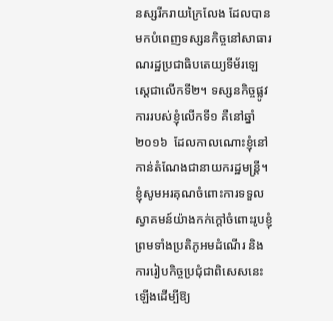នស្សរីករាយក្រៃលែង ដែលបានមកបំពេញទស្សនកិច្ចនៅសាធារណរដ្ឋប្រជាធិបតេយ្យទីម័រឡេស្តេជាលើកទី២។ ទស្សនកិច្ចផ្លូវការរបស់ខ្ញុំលើកទី១ គឺនៅឆ្នាំ២០១៦  ដែលកាលណោះខ្ញុំនៅកាន់តំណែងជានាយករដ្ឋមន្រ្តី។  ខ្ញុំសូមអរគុណចំពោះការទទួលស្វាគមន៍យ៉ាងកក់ក្តៅចំពោះរូបខ្ញុំ ព្រមទាំងប្រតិភូអមដំណើរ និងការរៀបកិច្ចប្រជុំជាពិសេសនេះឡើងដើម្បីឱ្យ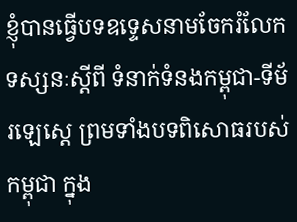ខ្ញុំបានធ្វើបទឧទ្ទេសនាមចែករំលែកទស្សនៈស្តីពី ទំនាក់ទំនងកម្ពុជា-ទីម័រឡេស្តេ ព្រមទាំងបទពិសោធរបស់កម្ពុជា ក្នុង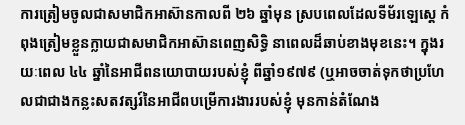ការត្រៀមចូលជាសមាជិកអាស៊ានកាលពី ២៦ ឆ្នាំមុន ស្របពេលដែលទីម័រឡេស្តេ កំពុងត្រៀមខ្លួនក្លាយជាសមាជិកអាស៊ានពេញសិទ្ធិ នាពេលដ៏ឆាប់ខាងមុខនេះ។ ក្នុងរយៈពេល ៤៤ ឆ្នាំនៃអាជីពនយោបាយរបស់ខ្ញុំ ពីឆ្នាំ១៩៧៩ (ឬអាចចាត់ទុកថាប្រហែលជាជាងកន្លះសតវត្សរ៍នៃអាជីពបម្រើការងាររបស់ខ្ញុំ មុនកាន់តំណែង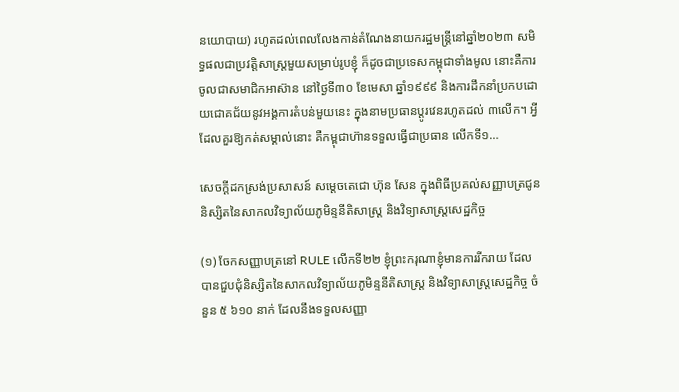នយោបាយ) រហូតដល់ពេលលែងកាន់តំណែងនាយករដ្ឋមន្រ្តីនៅឆ្នាំ២០២៣ សមិទ្ធផលជាប្រវត្តិសាស្ត្រមួយសម្រាប់រូបខ្ញុំ ក៏ដូចជាប្រទេសកម្ពុជាទាំងមូល នោះគឺការចូលជាសមាជិកអាស៊ាន នៅថ្ងៃទី៣០ ខែមេសា ឆ្នាំ១៩៩៩ និងការដឹកនាំប្រកបដោយជោគជ័យនូវអង្គការតំបន់មួយនេះ ក្នុងនាមប្រធានប្តូរវេនរហូតដល់ ៣លើក។ អ្វីដែលគួរឱ្យកត់សម្គាល់នោះ គឺកម្ពុជាហ៊ានទទួលធ្វើជាប្រធាន លើកទី១…

សេចក្ដីដកស្រង់ប្រសាសន៍ សម្ដេចតេជោ ហ៊ុន សែន ក្នុងពិធីប្រគល់សញ្ញាបត្រជូននិស្សិតនៃសាកលវិទ្យាល័យភូមិន្ទនីតិសាស្រ្ត និងវិទ្យាសាស្រ្តសេដ្ឋកិច្ច

(១) ចែកសញ្ញាបត្រនៅ RULE លើកទី២២ ខ្ញុំព្រះករុណាខ្ញុំមានការរីករាយ ដែលបានជួបជុំនិស្សិតនៃសាកលវិទ្យាល័យភូមិន្ទនីតិសាស្រ្ត និងវិទ្យាសាស្រ្តសេដ្ឋកិច្ច ចំនួន ៥ ៦១០ នាក់ ដែលនឹងទទួលសញ្ញា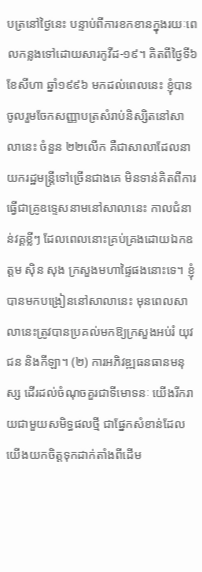បត្រនៅថ្ងៃនេះ បន្ទាប់ពីការខកខានក្នុងរយៈពេលកន្លងទៅដោយសារកូវីដ-១៩។ គិតពីថ្ងៃទី៦ ខែសីហា ឆ្នាំ១៩៩៦ មកដល់ពេលនេះ ខ្ញុំបានចូលរួមចែកសញ្ញាបត្រសំរាប់និស្សិតនៅសាលានេះ ចំនួន ២២លើក គឺជាសាលាដែលនាយករដ្ឋមន្រ្តីទៅច្រើនជាងគេ មិនទាន់គិតពីការធ្វើជាគ្រូឧទ្ទេសនាមនៅសាលានេះ កាលជំនាន់វគ្គខ្លីៗ ដែលពេលនោះគ្រប់គ្រងដោយឯកឧត្តម ស៊ិន សុង ក្រសួងមហាផ្ទៃផងនោះទេ។ ខ្ញុំបានមកបង្រៀននៅសាលានេះ មុនពេលសាលានេះត្រូវបានប្រគល់មកឱ្យក្រសួងអប់រំ យុវជន និងកីឡា។ (២) ការអភិវឌ្ឍធនធានមនុស្ស ដើរដល់ចំណុចគួរជាទីមោទនៈ យើងរីករាយជាមួយសមិទ្ធផលថ្មី ជាផ្នែកសំខាន់ដែលយើងយកចិត្តទុកដាក់តាំងពីដើម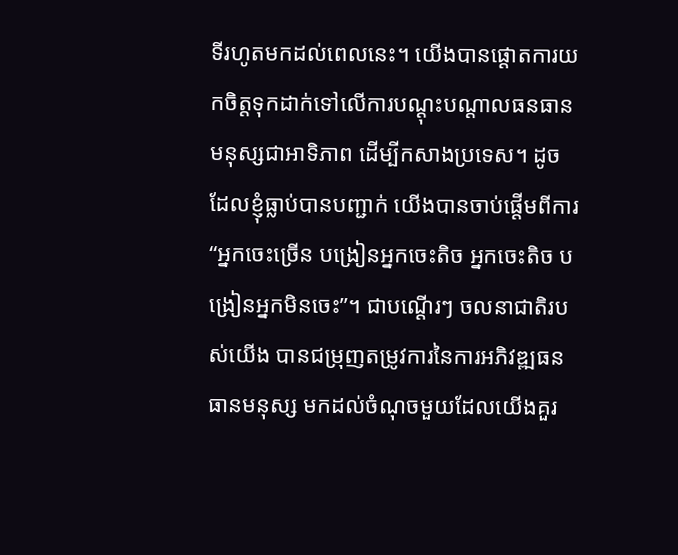ទីរហូតមកដល់ពេលនេះ។ យើងបានផ្ដោតការយកចិត្តទុកដាក់ទៅលើការបណ្ដុះបណ្ដាលធនធានមនុស្សជាអាទិភាព ដើម្បីកសាងប្រទេស។ ដូចដែលខ្ញុំធ្លាប់បានបញ្ជាក់ យើងបានចាប់ផ្ដើមពីការ “អ្នកចេះច្រើន បង្រៀនអ្នកចេះតិច អ្នកចេះតិច បង្រៀនអ្នកមិនចេះ”។ ជាបណ្ដើរៗ ចលនាជាតិរបស់យើង បានជម្រុញតម្រូវការនៃការអភិវឌ្ឍធនធានមនុស្ស មកដល់ចំណុចមួយដែលយើងគួរ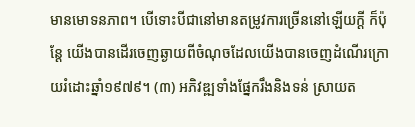មានមោទនភាព។ បើទោះបីជានៅមានតម្រូវការច្រើននៅឡើយក្តី ក៏ប៉ុន្តែ យើងបានដើរចេញឆ្ងាយពីចំណុចដែលយើងបានចេញដំណើរក្រោយរំដោះឆ្នាំ១៩៧៩។ (៣) អភិវឌ្ឍទាំងផ្នែករឹងនិងទន់ ស្រាយត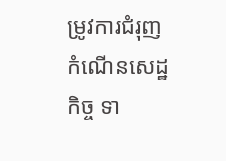ម្រូវការជំរុញកំណើនសេដ្ឋកិច្ច ទា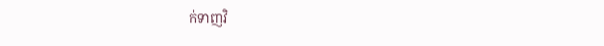ក់ទាញវិ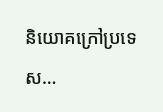និយោគក្រៅប្រទេស…